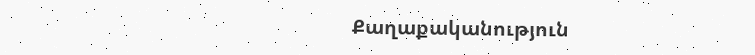Քաղաքականություն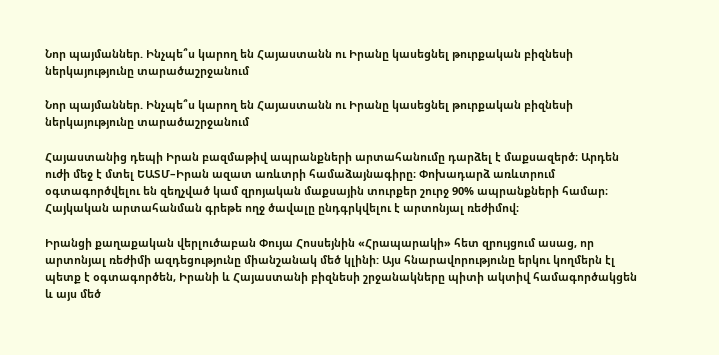Նոր պայմաններ. Ինչպե՞ս կարող են Հայաստանն ու Իրանը կասեցնել թուրքական բիզնեսի ներկայությունը տարածաշրջանում

Նոր պայմաններ. Ինչպե՞ս կարող են Հայաստանն ու Իրանը կասեցնել թուրքական բիզնեսի ներկայությունը տարածաշրջանում

Հայաստանից դեպի Իրան բազմաթիվ ապրանքների արտահանումը դարձել է մաքսազերծ։ Արդեն ուժի մեջ է մտել ԵԱՏՄ–Իրան ազատ առևտրի համաձայնագիրը։ Փոխադարձ առևտրում օգտագործվելու են զեղչված կամ զրոյական մաքսային տուրքեր շուրջ 90% ապրանքների համար։ Հայկական արտահանման գրեթե ողջ ծավալը ընդգրկվելու է արտոնյալ ռեժիմով։

Իրանցի քաղաքական վերլուծաբան Փույա Հոսսեյնին «Հրապարակի» հետ զրույցում ասաց, որ արտոնյալ ռեժիմի ազդեցությունը միանշանակ մեծ կլինի: Այս հնարավորությունը երկու կողմերն էլ պետք է օգտագործեն, Իրանի և Հայաստանի բիզնեսի շրջանակները պիտի ակտիվ համագործակցեն և այս մեծ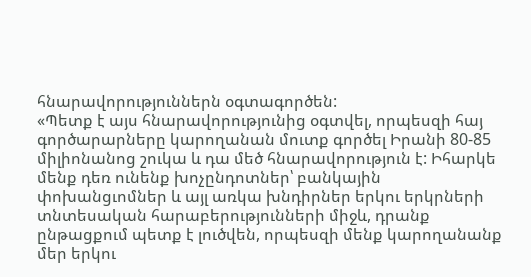հնարավորություններն օգտագործեն:
«Պետք է այս հնարավորությունից օգտվել, որպեսզի հայ գործարարները կարողանան մուտք գործել Իրանի 80-85 միլիոնանոց շուկա և դա մեծ հնարավորություն է: Իհարկե մենք դեռ ունենք խոչընդոտներ՝ բանկային փոխանցւոմներ և այլ առկա խնդիրներ երկու երկրների տնտեսական հարաբերությունների միջև, դրանք ընթացքում պետք է լուծվեն, որպեսզի մենք կարողանանք մեր երկու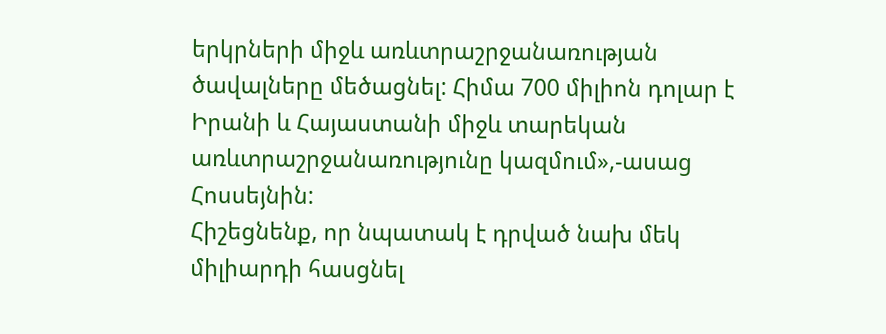երկրների միջև առևտրաշրջանառության ծավալները մեծացնել: Հիմա 700 միլիոն դոլար է Իրանի և Հայաստանի միջև տարեկան առևտրաշրջանառությունը կազմում»,-ասաց Հոսսեյնին:
Հիշեցնենք, որ նպատակ է դրված նախ մեկ միլիարդի հասցնել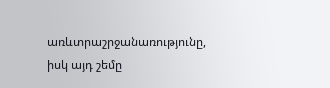առևտրաշրջանառությունը, իսկ այդ շեմը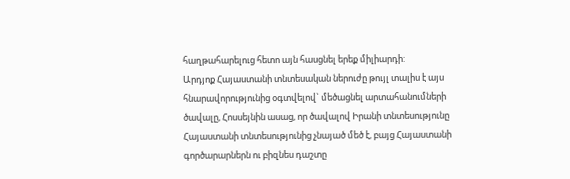հաղթահարելուց հետո այն հասցնել երեք միլիարդի:
Արդյոք Հայաստանի տնտեսական ներուժը թույլ տալիս է այս հնարավորությունից օգտվելով` մեծացնել արտահանումների ծավալը, Հոսսեյնին ասաց, որ ծավալով Իրանի տնտեսությունը Հայաստանի տնտեսությունից չնայած մեծ է, բայց Հայաստանի գործարարներն ու բիզնես դաշտը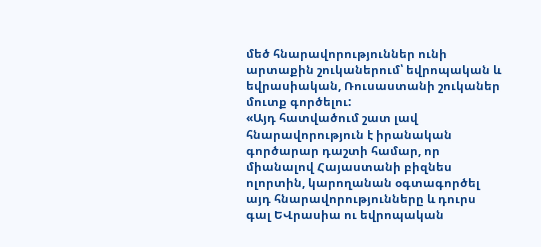մեծ հնարավորություններ ունի արտաքին շուկաներում՝ եվրոպական և եվրասիական, Ռուսաստանի շուկաներ մուտք գործելու:
«Այդ հատվածում շատ լավ հնարավորություն է իրանական գործարար դաշտի համար, որ միանալով Հայաստանի բիզնես ոլորտին, կարողանան օգտագործել այդ հնարավորությունները և դուրս գալ ԵՎրասիա ու եվրոպական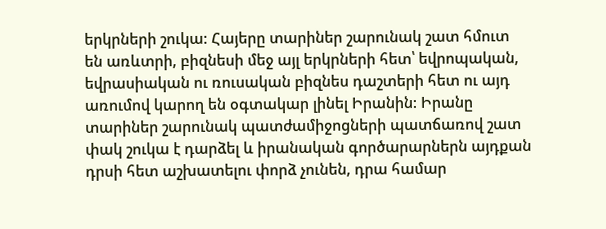երկրների շուկա: Հայերը տարիներ շարունակ շատ հմուտ են առևտրի, բիզնեսի մեջ այլ երկրների հետ՝ եվրոպական, եվրասիական ու ռուսական բիզնես դաշտերի հետ ու այդ առումով կարող են օգտակար լինել Իրանին: Իրանը տարիներ շարունակ պատժամիջոցների պատճառով շատ փակ շուկա է դարձել և իրանական գործարարներն այդքան դրսի հետ աշխատելու փորձ չունեն, դրա համար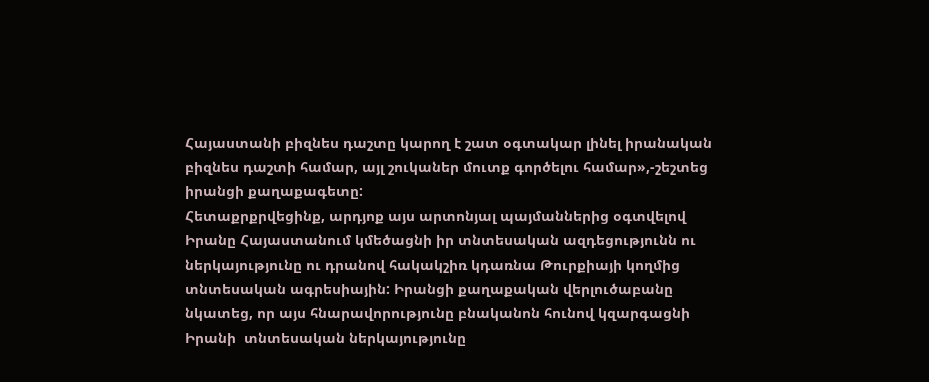Հայաստանի բիզնես դաշտը կարող է շատ օգտակար լինել իրանական բիզնես դաշտի համար, այլ շուկաներ մուտք գործելու համար»,-շեշտեց իրանցի քաղաքագետը:
Հետաքրքրվեցինք, արդյոք այս արտոնյալ պայմաններից օգտվելով Իրանը Հայաստանում կմեծացնի իր տնտեսական ազդեցությունն ու ներկայությունը ու դրանով հակակշիռ կդառնա Թուրքիայի կողմից տնտեսական ագրեսիային: Իրանցի քաղաքական վերլուծաբանը նկատեց, որ այս հնարավորությունը բնականոն հունով կզարգացնի Իրանի  տնտեսական ներկայությունը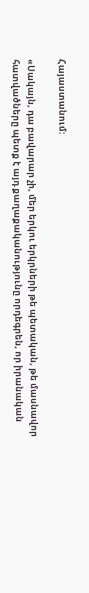Հայաստանում:

«Սակայն, դա բավարար չի, մեր երկու երկրների թե պետական, թե մասնավոր հատվածները պետք է այդ քաղաքականությունը որդեգրեն, որ իրանական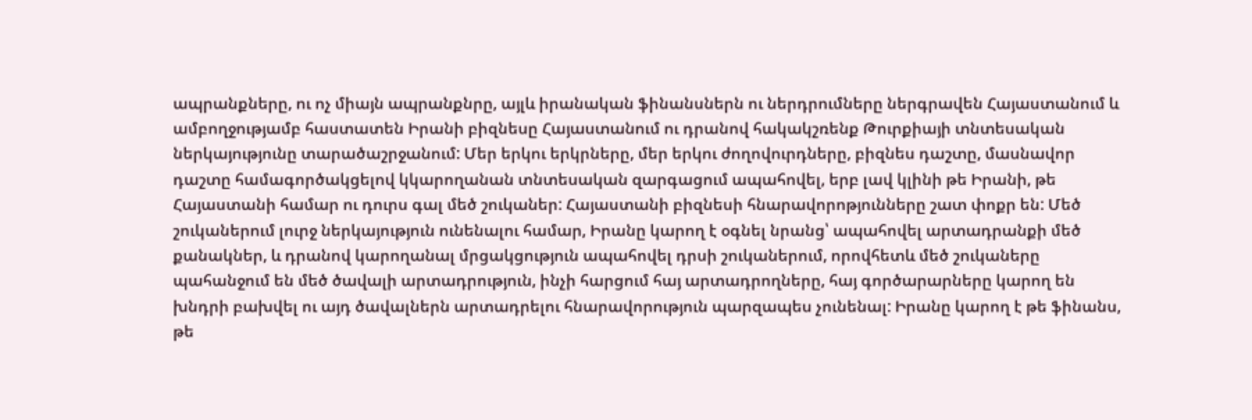ապրանքները, ու ոչ միայն ապրանքնրը, այլև իրանական ֆինանսներն ու ներդրումները ներգրավեն Հայաստանում և ամբողջությամբ հաստատեն Իրանի բիզնեսը Հայաստանում ու դրանով հակակշռենք Թուրքիայի տնտեսական ներկայությունը տարածաշրջանում: Մեր երկու երկրները, մեր երկու ժողովուրդները, բիզնես դաշտը, մասնավոր դաշտը համագործակցելով կկարողանան տնտեսական զարգացում ապահովել, երբ լավ կլինի թե Իրանի, թե Հայաստանի համար ու դուրս գալ մեծ շուկաներ: Հայաստանի բիզնեսի հնարավորոթյունները շատ փոքր են: Մեծ շուկաներում լուրջ ներկայություն ունենալու համար, Իրանը կարող է օգնել նրանց՝ ապահովել արտադրանքի մեծ քանակներ, և դրանով կարողանալ մրցակցություն ապահովել դրսի շուկաներում, որովհետև մեծ շուկաները պահանջում են մեծ ծավալի արտադրություն, ինչի հարցում հայ արտադրողները, հայ գործարարները կարող են խնդրի բախվել ու այդ ծավալներն արտադրելու հնարավորություն պարզապես չունենալ: Իրանը կարող է թե ֆինանս, թե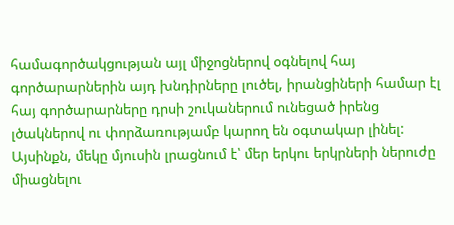համագործակցության այլ միջոցներով օգնելով հայ գործարարներին այդ խնդիրները լուծել, իրանցիների համար էլ հայ գործարարները դրսի շուկաներում ունեցած իրենց լծակներով ու փորձառությամբ կարող են օգտակար լինել: Այսինքն, մեկը մյուսին լրացնում է՝ մեր երկու երկրների ներուժը միացնելու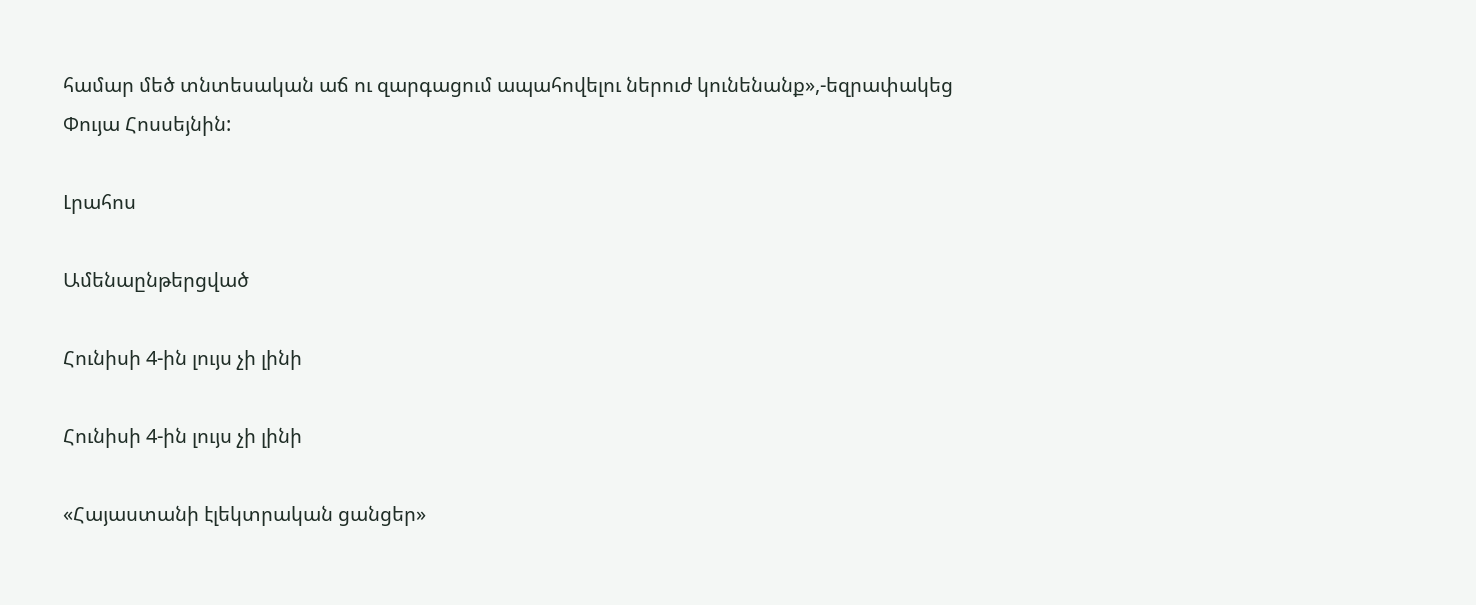համար մեծ տնտեսական աճ ու զարգացում ապահովելու ներուժ կունենանք»,-եզրափակեց Փույա Հոսսեյնին:

Լրահոս

Ամենաընթերցված

Հունիսի 4-ին լույս չի լինի

Հունիսի 4-ին լույս չի լինի

«Հայաստանի էլեկտրական ցանցեր»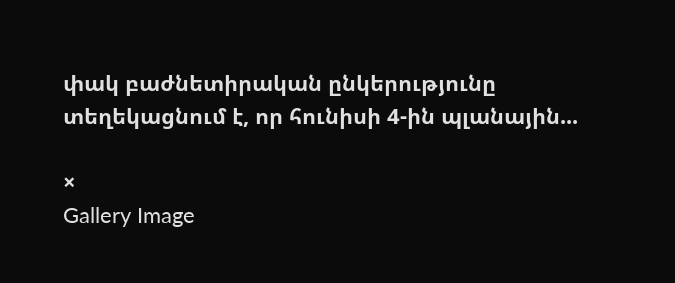փակ բաժնետիրական ընկերությունը տեղեկացնում է, որ հունիսի 4-ին պլանային...

×
Gallery Image